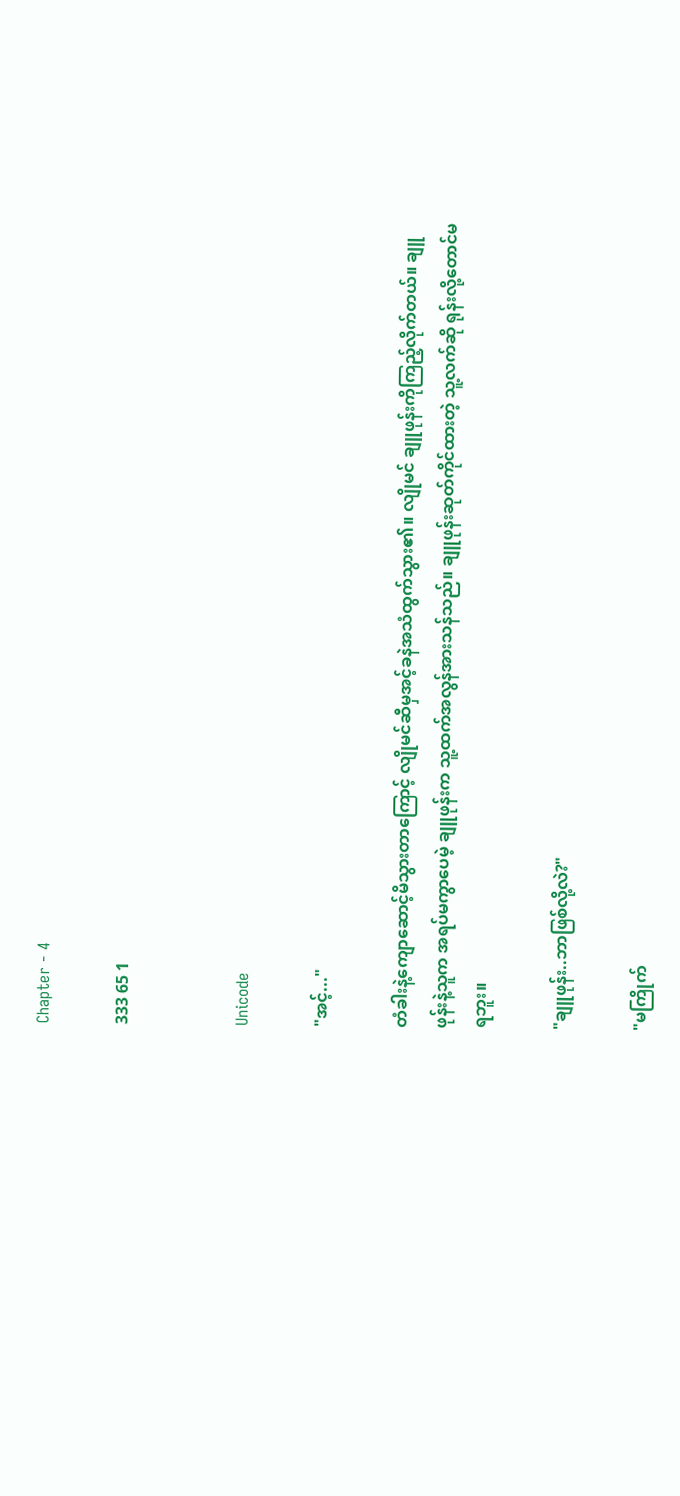Chapter - 4

333 65 1


Unicode

"အင့်..."

တံခါးနဲ့ကျောဆောင့်မိသွားတာကြောင့် လျိုမင်ဆီမှအင့်ခနဲအသံထွက်သွား၏။ လျိုမင် ချူဖုန်းကိုကြည့်လိုက်တယ်။ ချူဖုန်းနဲ့သူက အရပ်မကွာပေမဲ့ ချူဖုန်းက သူ့ထက်အလွန်အားသန်သည်။ ချူဖုန်းဆုတ်ကိုင်ထားတဲ့ သူ့လက်ဆို ရုန်းလို့တောင်မရဘူး။

"ချူဖုန်း..ဘာဖြစ်လို့လဲ?"

"မကြိုက်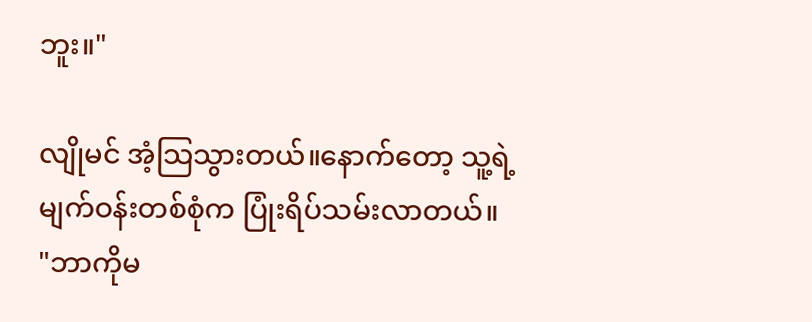ဘူး။"

လျိုမင် အံ့သြသွားတယ်။နောက်တော့ သူ့ရဲ့မျက်ဝန်းတစ်စုံက ပြုံးရိပ်သမ်းလာတယ်။
"ဘာကိုမ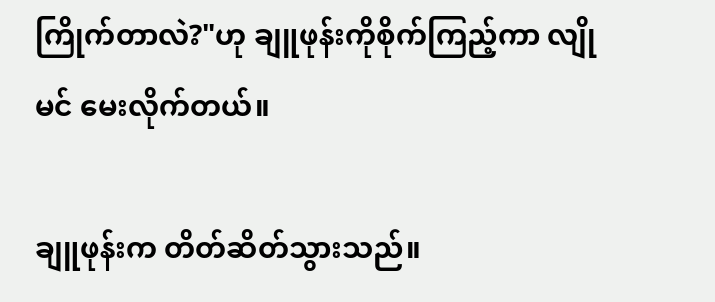ကြိုက်တာလဲ?"ဟု ချူဖုန်းကိုစိုက်ကြည့်ကာ လျိုမင် မေးလိုက်တယ်။

ချူဖုန်းက တိတ်ဆိတ်သွားသည်။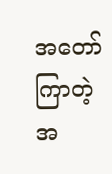အတော်ကြာတဲ့အ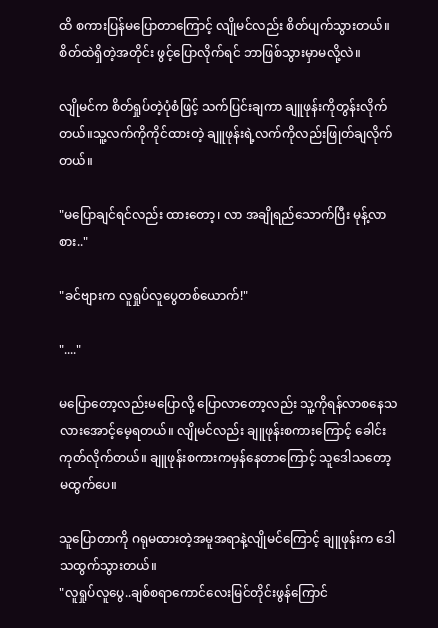ထိ စကားပြန်မပြောတာကြောင့် လျိုမင်လည်း စိတ်ပျက်သွားတယ်။ စိတ်ထဲရှိတဲ့အတိုင်း ဖွင့်ပြောလိုက်ရင် ဘာဖြစ်သွားမှာမလို့လဲ။

လျိုမင်က စိတ်ရှုပ်တဲ့ပုံစံဖြင့် သက်ပြင်းချကာ ချူဖုန်းကိုတွန်းလိုက်တယ်။သူ့လက်ကိုကိုင်ထားတဲ့ ချူဖုန်းရဲ့လက်ကိုလည်းဖြုတ်ချလိုက်တယ်။

"မပြောချင်ရင်လည်း ထားတော့၊ လာ အချိုရည်သောက်ပြီး မုန့်လာစား.."

"ခင်ဗျားက လူရှုပ်လူပွေတစ်ယောက်!"

"...."

မပြောတော့လည်းမပြောလို့ ပြောလာတော့လည်း သူ့ကိုရန်လာစနေသလားအောင့်မေ့ရတယ်။ လျိုမင်လည်း ချူဖုန်းစကားကြောင့် ခေါင်းကုတ်လိုက်တယ်။ ချူဖုန်းစကားကမှန်နေတာကြောင့် သူဒေါသတော့မထွက်ပေ။

သူပြောတာကို ဂရုမထားတဲ့အမူအရာနဲ့လျိုမင်ကြောင့် ချူဖုန်းက ဒေါသထွက်သွားတယ်။
"လူရှုပ်လူပွေ..ချစ်စရာကောင်လေးမြင်တိုင်းဖွန်ကြောင်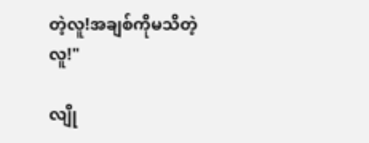တဲ့လူ!အချစ်ကိုမသိတဲ့လူ!"

လျို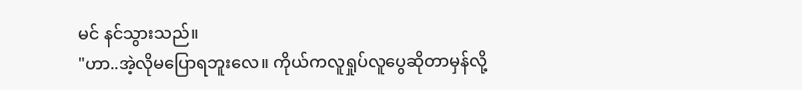မင် နင်သွားသည်။
"ဟာ..အဲ့လိုမပြောရဘူးလေ။ ကိုယ်ကလူရှုပ်လူပွေဆိုတာမှန်လို့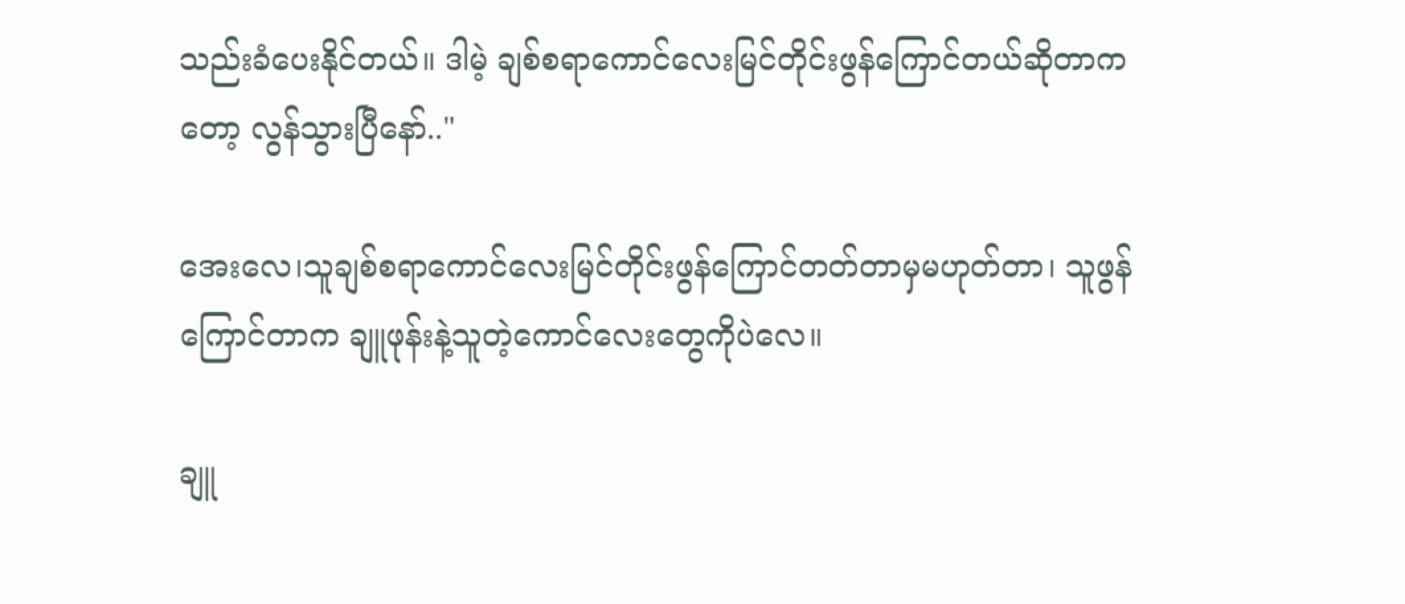သည်းခံပေးနိုင်တယ်။ ဒါမဲ့ ချစ်စရာကောင်လေးမြင်တိုင်းဖွန်ကြောင်တယ်ဆိုတာကတော့ လွန်သွားပြီနော်.."

အေးလေ၊သူချစ်စရာကောင်လေးမြင်တိုင်းဖွန်ကြောင်တတ်တာမှမဟုတ်တာ၊ သူဖွန်ကြောင်တာက ချူဖုန်းနဲ့သူတဲ့ကောင်လေးတွေကိုပဲလေ။

ချူ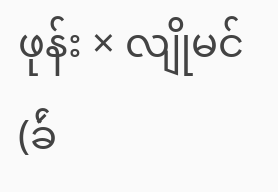ဖုန်း × လျိုမင်(ခ်ဴ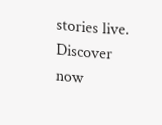stories live. Discover now